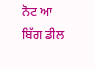ਨੋਟ ਆ ਬਿੱਗ ਡੀਲ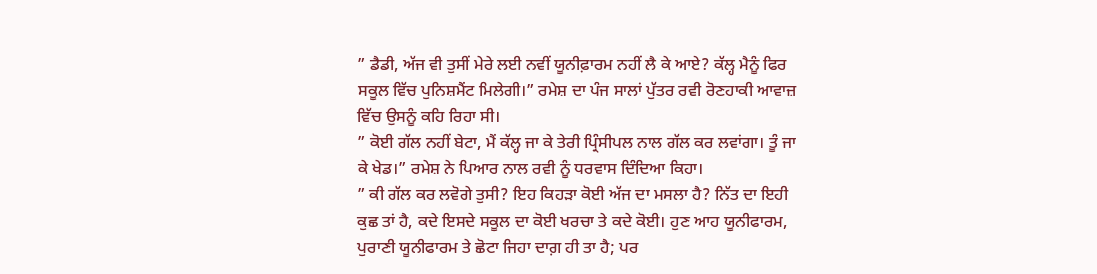” ਡੈਡੀ, ਅੱਜ ਵੀ ਤੁਸੀਂ ਮੇਰੇ ਲਈ ਨਵੀਂ ਯੂਨੀਫ਼ਾਰਮ ਨਹੀਂ ਲੈ ਕੇ ਆਏ? ਕੱਲ੍ਹ ਮੈਨੂੰ ਫਿਰ ਸਕੂਲ ਵਿੱਚ ਪੁਨਿਸ਼ਮੈਂਟ ਮਿਲੇਗੀ।” ਰਮੇਸ਼ ਦਾ ਪੰਜ ਸਾਲਾਂ ਪੁੱਤਰ ਰਵੀ ਰੋਣਹਾਕੀ ਆਵਾਜ਼ ਵਿੱਚ ਉਸਨੂੰ ਕਹਿ ਰਿਹਾ ਸੀ।
” ਕੋਈ ਗੱਲ ਨਹੀਂ ਬੇਟਾ, ਮੈਂ ਕੱਲ੍ਹ ਜਾ ਕੇ ਤੇਰੀ ਪ੍ਰਿੰਸੀਪਲ ਨਾਲ ਗੱਲ ਕਰ ਲਵਾਂਗਾ। ਤੂੰ ਜਾ ਕੇ ਖੇਡ।” ਰਮੇਸ਼ ਨੇ ਪਿਆਰ ਨਾਲ ਰਵੀ ਨੂੰ ਧਰਵਾਸ ਦਿੰਦਿਆ ਕਿਹਾ।
” ਕੀ ਗੱਲ ਕਰ ਲਵੋਗੇ ਤੁਸੀ? ਇਹ ਕਿਹੜਾ ਕੋਈ ਅੱਜ ਦਾ ਮਸਲਾ ਹੈ? ਨਿੱਤ ਦਾ ਇਹੀ ਕੁਛ ਤਾਂ ਹੈ, ਕਦੇ ਇਸਦੇ ਸਕੂਲ ਦਾ ਕੋਈ ਖਰਚਾ ਤੇ ਕਦੇ ਕੋਈ। ਹੁਣ ਆਹ ਯੂਨੀਫਾਰਮ, ਪੁਰਾਣੀ ਯੂਨੀਫਾਰਮ ਤੇ ਛੋਟਾ ਜਿਹਾ ਦਾਗ਼ ਹੀ ਤਾ ਹੈ; ਪਰ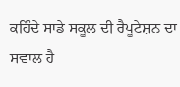ਕਹਿੰਦੇ ਸਾਡੇ ਸਕੂਲ ਦੀ ਰੈਪੂਟੇਸ਼ਨ ਦਾ ਸਵਾਲ ਹੈ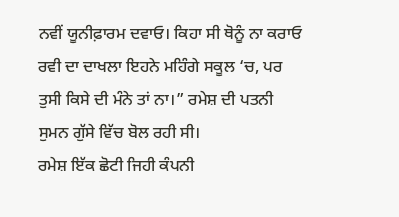ਨਵੀਂ ਯੂਨੀਫ਼ਾਰਮ ਦਵਾਓ। ਕਿਹਾ ਸੀ ਥੋਨੂੰ ਨਾ ਕਰਾਓ ਰਵੀ ਦਾ ਦਾਖਲਾ ਇਹਨੇ ਮਹਿੰਗੇ ਸਕੂਲ ‘ਚ, ਪਰ ਤੁਸੀ ਕਿਸੇ ਦੀ ਮੰਨੇ ਤਾਂ ਨਾ।” ਰਮੇਸ਼ ਦੀ ਪਤਨੀ ਸੁਮਨ ਗੁੱਸੇ ਵਿੱਚ ਬੋਲ ਰਹੀ ਸੀ।
ਰਮੇਸ਼ ਇੱਕ ਛੋਟੀ ਜਿਹੀ ਕੰਪਨੀ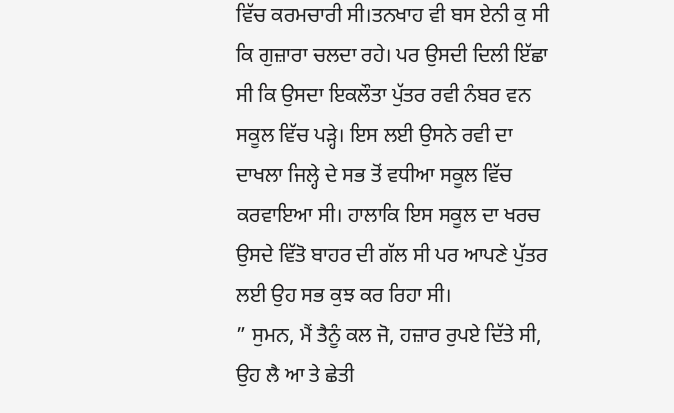ਵਿੱਚ ਕਰਮਚਾਰੀ ਸੀ।ਤਨਖਾਹ ਵੀ ਬਸ ਏਨੀ ਕੁ ਸੀ ਕਿ ਗੁਜ਼ਾਰਾ ਚਲਦਾ ਰਹੇ। ਪਰ ਉਸਦੀ ਦਿਲੀ ਇੱਛਾ ਸੀ ਕਿ ਉਸਦਾ ਇਕਲੌਤਾ ਪੁੱਤਰ ਰਵੀ ਨੰਬਰ ਵਨ ਸਕੂਲ ਵਿੱਚ ਪੜ੍ਹੇ। ਇਸ ਲਈ ਉਸਨੇ ਰਵੀ ਦਾ ਦਾਖਲਾ ਜਿਲ੍ਹੇ ਦੇ ਸਭ ਤੋਂ ਵਧੀਆ ਸਕੂਲ ਵਿੱਚ ਕਰਵਾਇਆ ਸੀ। ਹਾਲਾਕਿ ਇਸ ਸਕੂਲ ਦਾ ਖਰਚ ਉਸਦੇ ਵਿੱਤੋ ਬਾਹਰ ਦੀ ਗੱਲ ਸੀ ਪਰ ਆਪਣੇ ਪੁੱਤਰ ਲਈ ਉਹ ਸਭ ਕੁਝ ਕਰ ਰਿਹਾ ਸੀ।
” ਸੁਮਨ, ਮੈਂ ਤੈਨੂੰ ਕਲ ਜੋ, ਹਜ਼ਾਰ ਰੁਪਏ ਦਿੱਤੇ ਸੀ, ਉਹ ਲੈ ਆ ਤੇ ਛੇਤੀ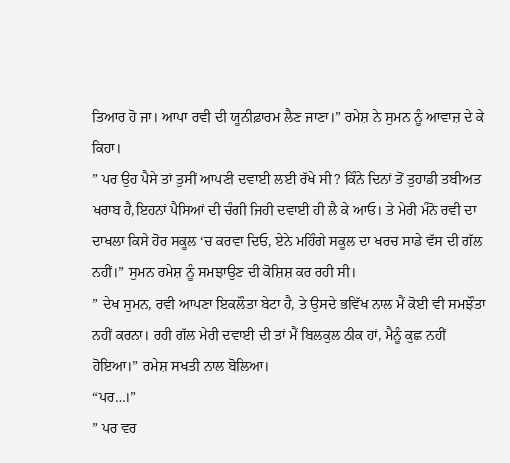ਤਿਆਰ ਹੋ ਜਾ। ਆਪਾ ਰਵੀ ਦੀ ਯੂਨੀਫ਼ਾਰਮ ਲੈਣ ਜਾਣਾ।” ਰਮੇਸ਼ ਨੇ ਸੁਮਨ ਨੂੰ ਆਵਾਜ਼ ਦੇ ਕੇ ਕਿਹਾ।
” ਪਰ ਉਹ ਪੈਸੇ ਤਾਂ ਤੁਸੀਂ ਆਪਣੀ ਦਵਾਈ ਲਈ ਰੱਖੇ ਸੀ? ਕਿੰਨੇ ਦਿਨਾਂ ਤੋਂ ਤੁਹਾਡੀ ਤਬੀਅਤ ਖਰਾਬ ਹੈ,ਇਹਨਾਂ ਪੈਸਿਆਂ ਦੀ ਚੰਗੀ ਜਿਹੀ ਦਵਾਈ ਹੀ ਲੈ ਕੇ ਆਓ। ਤੇ ਮੇਰੀ ਮੰਨੋ ਰਵੀ ਦਾ ਦਾਖਲਾ ਕਿਸੇ ਹੋਰ ਸਕੂਲ ‘ਚ ਕਰਵਾ ਦਿਓ, ਏਨੇ ਮਹਿੰਗੇ ਸਕੂਲ ਦਾ ਖਰਚ ਸਾਡੇ ਵੱਸ ਦੀ ਗੱਲ ਨਹੀਂ।” ਸੁਮਨ ਰਮੇਸ਼ ਨੂੰ ਸਮਝਾਉਣ ਦੀ ਕੋਸ਼ਿਸ਼ ਕਰ ਰਹੀ ਸੀ।
” ਦੇਖ ਸੁਮਨ, ਰਵੀ ਆਪਣਾ ਇਕਲੌਤਾ ਬੇਟਾ ਹੈ, ਤੇ ਉਸਦੇ ਭਵਿੱਖ ਨਾਲ ਮੈਂ ਕੋਈ ਵੀ ਸਮਝੌਤਾ ਨਹੀਂ ਕਰਨਾ। ਰਹੀ ਗੱਲ ਮੇਰੀ ਦਵਾਈ ਦੀ ਤਾਂ ਮੈਂ ਬਿਲਕੁਲ ਠੀਕ ਹਾਂ, ਮੈਨੂੰ ਕੁਛ ਨਹੀਂ ਹੋਇਆ।” ਰਮੇਸ਼ ਸਖਤੀ ਨਾਲ ਬੋਲਿਆ।
“ਪਰ…।”
” ਪਰ ਵਰ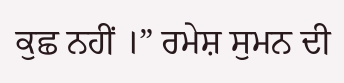ਕੁਛ ਨਹੀਂ ।” ਰਮੇਸ਼ ਸੁਮਨ ਦੀ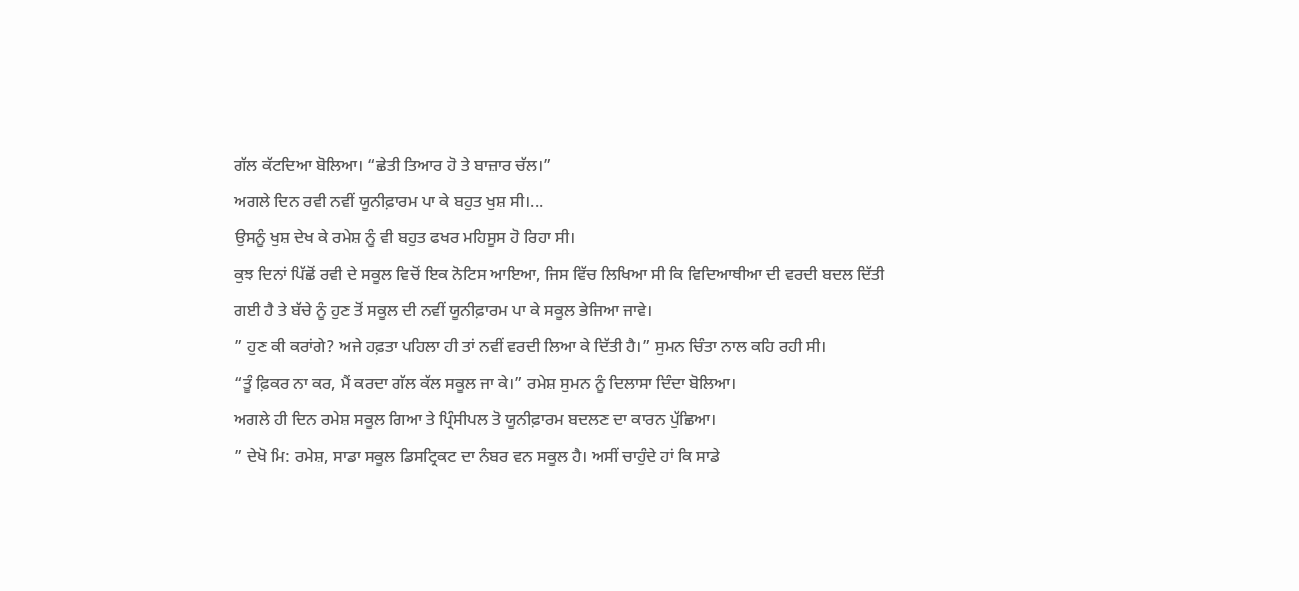ਗੱਲ ਕੱਟਦਿਆ ਬੋਲਿਆ। “ਛੇਤੀ ਤਿਆਰ ਹੋ ਤੇ ਬਾਜ਼ਾਰ ਚੱਲ।”
ਅਗਲੇ ਦਿਨ ਰਵੀ ਨਵੀਂ ਯੂਨੀਫ਼ਾਰਮ ਪਾ ਕੇ ਬਹੁਤ ਖੁਸ਼ ਸੀ।...
ਉਸਨੂੰ ਖੁਸ਼ ਦੇਖ ਕੇ ਰਮੇਸ਼ ਨੂੰ ਵੀ ਬਹੁਤ ਫਖਰ ਮਹਿਸੂਸ ਹੋ ਰਿਹਾ ਸੀ।
ਕੁਝ ਦਿਨਾਂ ਪਿੱਛੋਂ ਰਵੀ ਦੇ ਸਕੂਲ ਵਿਚੋਂ ਇਕ ਨੋਟਿਸ ਆਇਆ, ਜਿਸ ਵਿੱਚ ਲਿਖਿਆ ਸੀ ਕਿ ਵਿਦਿਆਥੀਆ ਦੀ ਵਰਦੀ ਬਦਲ ਦਿੱਤੀ ਗਈ ਹੈ ਤੇ ਬੱਚੇ ਨੂੰ ਹੁਣ ਤੋਂ ਸਕੂਲ ਦੀ ਨਵੀਂ ਯੂਨੀਫ਼ਾਰਮ ਪਾ ਕੇ ਸਕੂਲ ਭੇਜਿਆ ਜਾਵੇ।
” ਹੁਣ ਕੀ ਕਰਾਂਗੇ? ਅਜੇ ਹਫ਼ਤਾ ਪਹਿਲਾ ਹੀ ਤਾਂ ਨਵੀਂ ਵਰਦੀ ਲਿਆ ਕੇ ਦਿੱਤੀ ਹੈ।” ਸੁਮਨ ਚਿੰਤਾ ਨਾਲ ਕਹਿ ਰਹੀ ਸੀ।
“ਤੂੰ ਫ਼ਿਕਰ ਨਾ ਕਰ, ਮੈਂ ਕਰਦਾ ਗੱਲ ਕੱਲ ਸਕੂਲ ਜਾ ਕੇ।” ਰਮੇਸ਼ ਸੁਮਨ ਨੂੰ ਦਿਲਾਸਾ ਦਿੰਦਾ ਬੋਲਿਆ।
ਅਗਲੇ ਹੀ ਦਿਨ ਰਮੇਸ਼ ਸਕੂਲ ਗਿਆ ਤੇ ਪ੍ਰਿੰਸੀਪਲ ਤੋ ਯੂਨੀਫ਼ਾਰਮ ਬਦਲਣ ਦਾ ਕਾਰਨ ਪੁੱਛਿਆ।
” ਦੇਖੋ ਮਿ: ਰਮੇਸ਼, ਸਾਡਾ ਸਕੂਲ ਡਿਸਟ੍ਰਿਕਟ ਦਾ ਨੰਬਰ ਵਨ ਸਕੂਲ ਹੈ। ਅਸੀਂ ਚਾਹੁੰਦੇ ਹਾਂ ਕਿ ਸਾਡੇ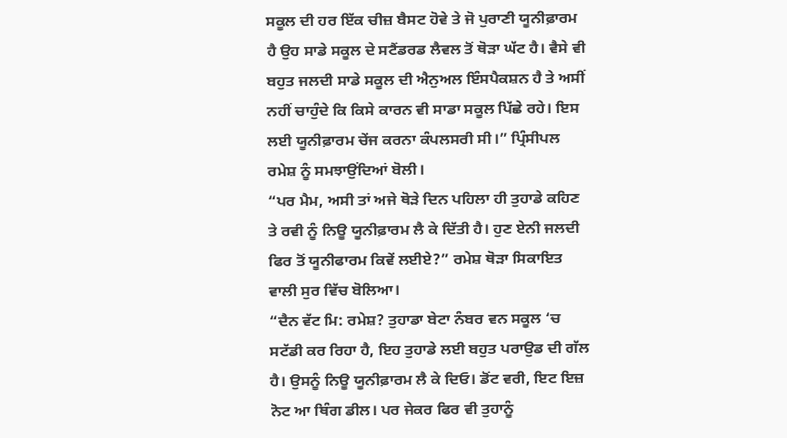ਸਕੂਲ ਦੀ ਹਰ ਇੱਕ ਚੀਜ਼ ਬੈਸਟ ਹੋਵੇ ਤੇ ਜੋ ਪੁਰਾਣੀ ਯੂਨੀਫ਼ਾਰਮ ਹੈ ਉਹ ਸਾਡੇ ਸਕੂਲ ਦੇ ਸਟੈਂਡਰਡ ਲੈਵਲ ਤੋਂ ਥੋੜਾ ਘੱਟ ਹੈ। ਵੈਸੇ ਵੀ ਬਹੁਤ ਜਲਦੀ ਸਾਡੇ ਸਕੂਲ ਦੀ ਐਨੁਅਲ ਇੰਸਪੈਕਸ਼ਨ ਹੈ ਤੇ ਅਸੀਂ ਨਹੀਂ ਚਾਹੁੰਦੇ ਕਿ ਕਿਸੇ ਕਾਰਨ ਵੀ ਸਾਡਾ ਸਕੂਲ ਪਿੱਛੇ ਰਹੇ। ਇਸ ਲਈ ਯੂਨੀਫ਼ਾਰਮ ਚੇਂਜ ਕਰਨਾ ਕੰਪਲਸਰੀ ਸੀ।” ਪ੍ਰਿੰਸੀਪਲ ਰਮੇਸ਼ ਨੂੰ ਸਮਝਾਉਂਦਿਆਂ ਬੋਲੀ।
“ਪਰ ਮੈਮ, ਅਸੀ ਤਾਂ ਅਜੇ ਥੋੜੇ ਦਿਨ ਪਹਿਲਾ ਹੀ ਤੁਹਾਡੇ ਕਹਿਣ ਤੇ ਰਵੀ ਨੂੰ ਨਿਊ ਯੂਨੀਫ਼ਾਰਮ ਲੈ ਕੇ ਦਿੱਤੀ ਹੈ। ਹੁਣ ਏਨੀ ਜਲਦੀ ਫਿਰ ਤੋਂ ਯੂਨੀਫਾਰਮ ਕਿਵੇਂ ਲਈਏ?” ਰਮੇਸ਼ ਥੋੜਾ ਸਿਕਾਇਤ ਵਾਲੀ ਸੁਰ ਵਿੱਚ ਬੋਲਿਆ।
“ਦੈਨ ਵੱਟ ਮਿ: ਰਮੇਸ਼? ਤੁਹਾਡਾ ਬੇਟਾ ਨੰਬਰ ਵਨ ਸਕੂਲ ‘ਚ ਸਟੱਡੀ ਕਰ ਰਿਹਾ ਹੈ, ਇਹ ਤੁਹਾਡੇ ਲਈ ਬਹੁਤ ਪਰਾਉਡ ਦੀ ਗੱਲ ਹੈ। ਉਸਨੂੰ ਨਿਊ ਯੂਨੀਫ਼ਾਰਮ ਲੈ ਕੇ ਦਿਓ। ਡੋਂਟ ਵਰੀ, ਇਟ ਇਜ਼ ਨੋਟ ਆ ਥਿੰਗ ਡੀਲ। ਪਰ ਜੇਕਰ ਫਿਰ ਵੀ ਤੁਹਾਨੂੰ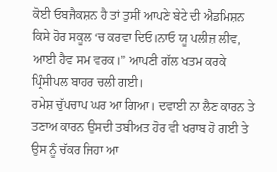ਕੋਈ ਓਬਜੈਕਸ਼ਨ ਹੈ ਤਾਂ ਤੁਸੀਂ ਆਪਣੇ ਬੇਟੇ ਦੀ ਐਡਮਿਸ਼ਨ ਕਿਸੇ ਹੋਰ ਸਕੂਲ ‘ਚ ਕਰਵਾ ਦਿਓ।ਨਾਓ ਯੂ ਪਲੀਜ਼ ਲੀਵ, ਆਈ ਹੈਵ ਸਮ ਵਰਕ।” ਆਪਣੀ ਗੱਲ ਖਤਮ ਕਰਕੇ ਪ੍ਰਿੰਸੀਪਲ ਬਾਹਰ ਚਲੀ ਗਈ।
ਰਮੇਸ਼ ਚੁੱਪਚਾਪ ਘਰ ਆ ਗਿਆ। ਦਵਾਈ ਨਾ ਲੈਣ ਕਾਰਨ ਤੇ ਤਣਾਅ ਕਾਰਨ ਉਸਦੀ ਤਬੀਅਤ ਹੋਰ ਵੀ ਖਰਾਬ ਹੋ ਗਈ ਤੇ ਉਸ ਨੂੰ ਚੱਕਰ ਜਿਹਾ ਆ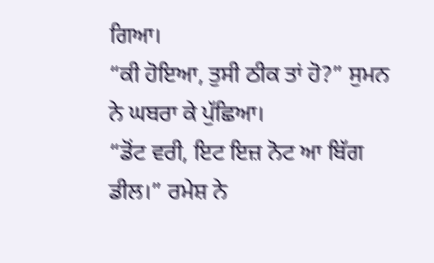ਗਿਆ।
“ਕੀ ਹੋਇਆ, ਤੁਸੀ ਠੀਕ ਤਾਂ ਹੋ?” ਸੁਮਨ ਨੇ ਘਬਰਾ ਕੇ ਪੁੱਛਿਆ।
“ਡੋਂਟ ਵਰੀ, ਇਟ ਇਜ਼ ਨੋਟ ਆ ਬਿੱਗ ਡੀਲ।” ਰਮੇਸ਼ ਨੇ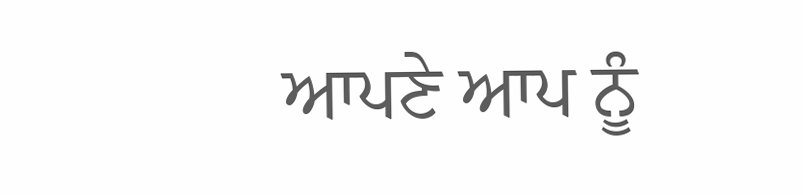ਆਪਣੇ ਆਪ ਨੂੰ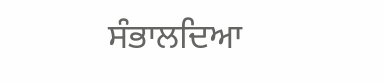ਸੰਭਾਲਦਿਆ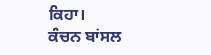ਕਿਹਾ।
ਕੰਚਨ ਬਾਂਸਲ